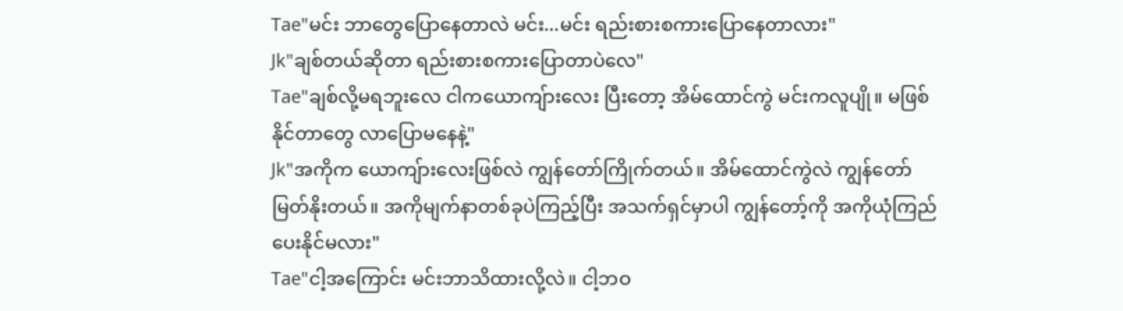Tae"မင်း ဘာတွေပြောနေတာလဲ မင်း...မင်း ရည်းစားစကားပြောနေတာလား"
Jk"ချစ်တယ်ဆိုတာ ရည်းစားစကားပြောတာပဲလေ"
Tae"ချစ်လို့မရဘူးလေ ငါကယောကျ်ားလေး ပြီးတော့ အိမ်ထောင်ကွဲ မင်းကလူပျို။ မဖြစ်နိုင်တာတွေ လာပြောမနေနဲ့"
Jk"အကိုက ယောကျ်ားလေးဖြစ်လဲ ကျွန်တော်ကြိုက်တယ်။ အိမ်ထောင်ကွဲလဲ ကျွန်တော် မြတ်နိုးတယ်။ အကိုမျက်နာတစ်ခုပဲကြည့်ပြီး အသက်ရှင်မှာပါ ကျွန်တော့်ကို အကိုယုံကြည်ပေးနိုင်မလား"
Tae"ငါ့အကြောင်း မင်းဘာသိထားလို့လဲ။ ငါ့ဘဝ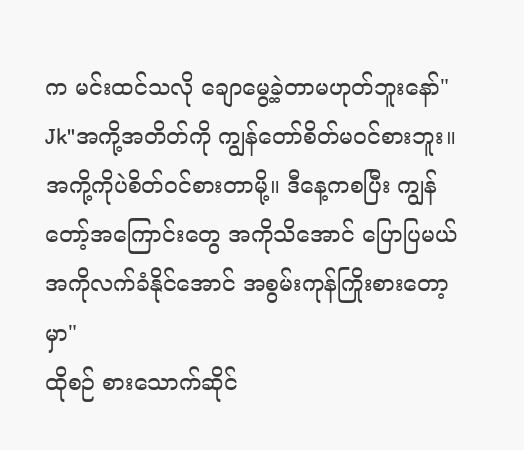က မင်းထင်သလို ချောမွေ့ခဲ့တာမဟုတ်ဘူးနော်"
Jk"အကို့အတိတ်ကို ကျွန်တော်စိတ်မဝင်စားဘူး။အကို့ကိုပဲစိတ်ဝင်စားတာမို့။ ဒီနေ့ကစပြီး ကျွန်တော့်အကြောင်းတွေ အကိုသိအောင် ပြောပြမယ် အကိုလက်ခံနိုင်အောင် အစွမ်းကုန်ကြိုးစားတော့မှာ"
ထိုစဉ် စားသောက်ဆိုင်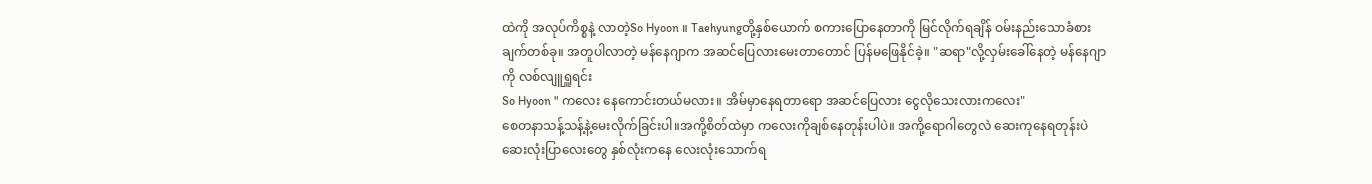ထဲကို အလုပ်ကိစ္စနဲ့ လာတဲ့So Hyoon ။ Taehyungတို့နှစ်ယောက် စကားပြောနေတာကို မြင်လိုက်ရချိန် ဝမ်းနည်းသောခံစားချက်တစ်ခု။ အတူပါလာတဲ့ မန်နေဂျာက အဆင်ပြေလားမေးတာတောင် ပြန်မဖြေနိုင်ခဲ့။ "ဆရာ"လို့လှမ်းခေါ်နေတဲ့ မန်နေဂျာကို လစ်လျူရှူရင်း
So Hyoon " ကလေး နေကောင်းတယ်မလား။ အိမ်မှာနေရတာရော အဆင်ပြေလား ငွေလိုသေးလားကလေး"
စေတနာသန့်သန့်နဲ့မေးလိုက်ခြင်းပါ။အကို့စိတ်ထဲမှာ ကလေးကိုချစ်နေတုန်းပါပဲ။ အကို့ရောဂါတွေလဲ ဆေးကုနေရတုန်းပဲ ဆေးလုံးပြာလေးတွေ နှစ်လုံးကနေ လေးလုံးသောက်ရ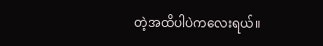တဲ့အထိပါပဲကလေးရယ်။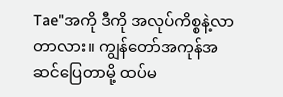Tae"အကို ဒီကို အလုပ်ကိစ္စနဲ့လာတာလား။ ကျွန်တော်အကုန်အဆင်ပြေတာမို့ ထပ်မ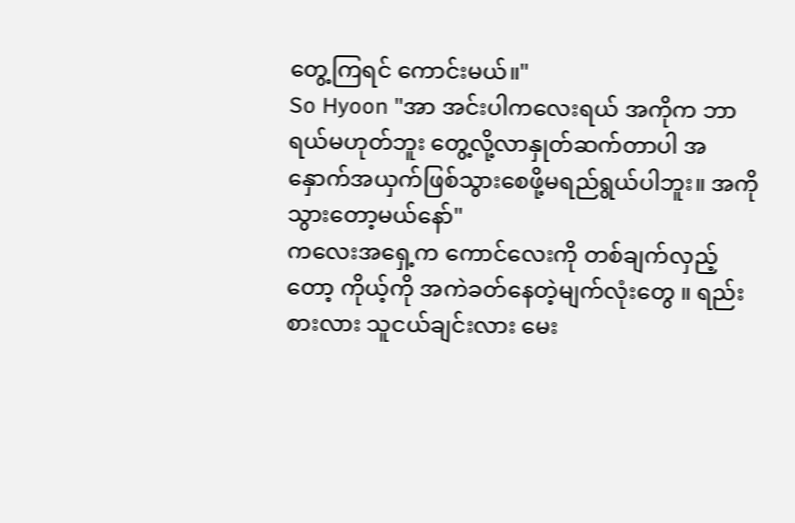တွေ့ကြရင် ကောင်းမယ်။"
So Hyoon "အာ အင်းပါကလေးရယ် အကိုက ဘာရယ်မဟုတ်ဘူး တွေ့လို့လာနှုတ်ဆက်တာပါ အနှောက်အယှက်ဖြစ်သွားစေဖို့မရည်ရွယ်ပါဘူး။ အကိုသွားတော့မယ်နော်"
ကလေးအရှေ့က ကောင်လေးကို တစ်ချက်လှည့်တော့ ကိုယ့်ကို အကဲခတ်နေတဲ့မျက်လုံးတွေ ။ ရည်းစားလား သူငယ်ချင်းလား မေး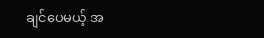ချင်ပေမယ့် အ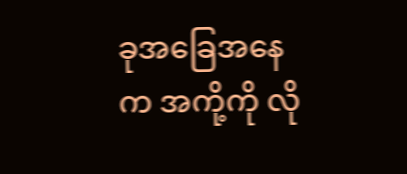ခုအခြေအနေက အကို့ကို လို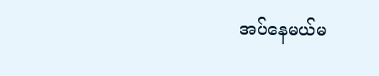အပ်နေမယ်မ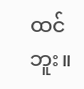ထင်ဘူး။